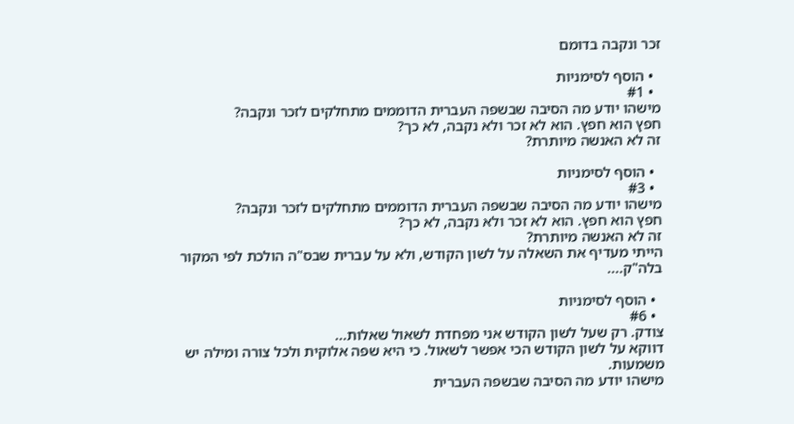זכר ונקבה בדומם

  • הוסף לסימניות
  • #1
מישהו יודע מה הסיבה שבשפה העברית הדוממים מתחלקים לזכר ונקבה?
חפץ הוא חפץ. הוא לא זכר ולא נקבה, לא כך?
זה לא האנשה מיותרת?

  • הוסף לסימניות
  • #3
מישהו יודע מה הסיבה שבשפה העברית הדוממים מתחלקים לזכר ונקבה?
חפץ הוא חפץ. הוא לא זכר ולא נקבה, לא כך?
זה לא האנשה מיותרת?
הייתי מעדיף את השאלה על לשון הקודש, ולא על עברית שבס"ה הולכת לפי המקור בלה"ק....

  • הוסף לסימניות
  • #6
צודק. רק שעל לשון הקודש אני מפחדת לשאול שאלות...
דווקא על לשון הקודש הכי אפשר לשאול. כי היא שפה אלוקית ולכל צורה ומילה יש משמעות.
מישהו יודע מה הסיבה שבשפה העברית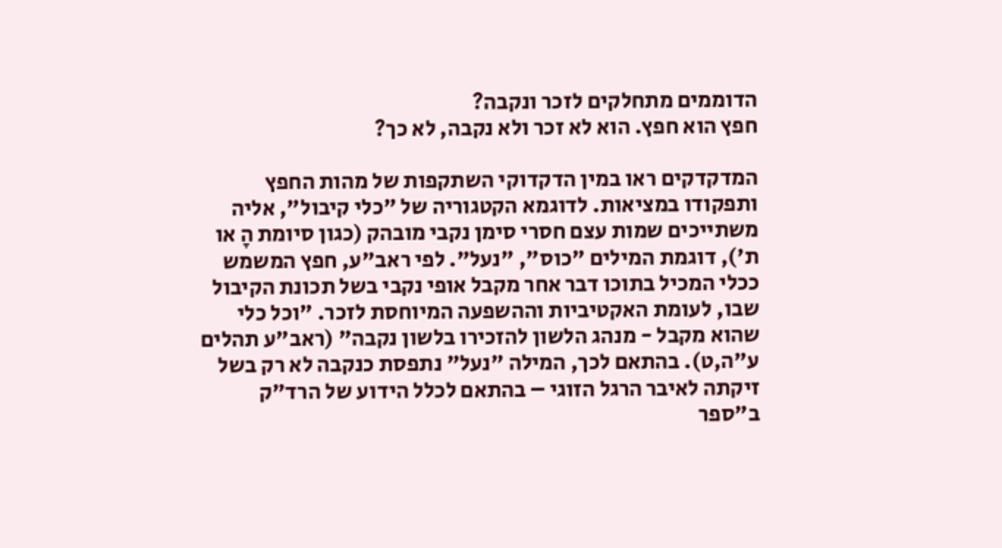הדוממים מתחלקים לזכר ונקבה?
חפץ הוא חפץ. הוא לא זכר ולא נקבה, לא כך?

המדקדקים ראו במין הדקדוקי השתקפות של מהות החפץ ותפקודו במציאות. לדוגמא הקטגוריה של "כלי קיבול", אליה משתייכים שמות עצם חסרי סימן נקבי מובהק (כגון סיומת הָ או ת'), דוגמת המילים "כוס", "נעל". לפי ראב"ע, חפץ המשמש ככלי המכיל בתוכו דבר אחר מקבל אופי נקבי בשל תכונת הקיבול שבו, לעומת האקטיביות וההשפעה המיוחסת לזכר. "וכל כלי שהוא מקבל - מנהג הלשון להזכירו בלשון נקבה" (ראב"ע תהלים ע"ה,ט). בהתאם לכך, המילה "נעל" נתפסת כנקבה לא רק בשל זיקתה לאיבר הרגל הזוגי – בהתאם לכלל הידוע של הרד"ק ב"ספר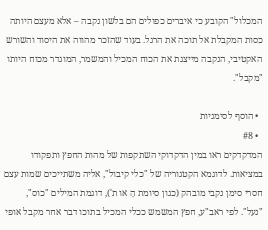המכלול" הקובע כי איברים כפולים הם בלשון נקבה – אלא מעצם היותה כסות המקבלת אל תוכה את הרגל. בעוד שהזכר מהווה את היסוד והשורש האקטיבי, הנקבה מייצגת את הכוח המכיל והמשמר, המוגדר מכוח היותו "מקבל".

  • הוסף לסימניות
  • #8
המדקדקים ראו במין הדקדוקי השתקפות של מהות החפץ ותפקודו במציאות. לדוגמא הקטגוריה של "כלי קיבול", אליה משתייכים שמות עצם חסרי סימן נקבי מובהק (כגון סיומת הָ או ת'), דוגמת המילים "כוס", "נעל". לפי ראב"ע, חפץ המשמש ככלי המכיל בתוכו דבר אחר מקבל אופי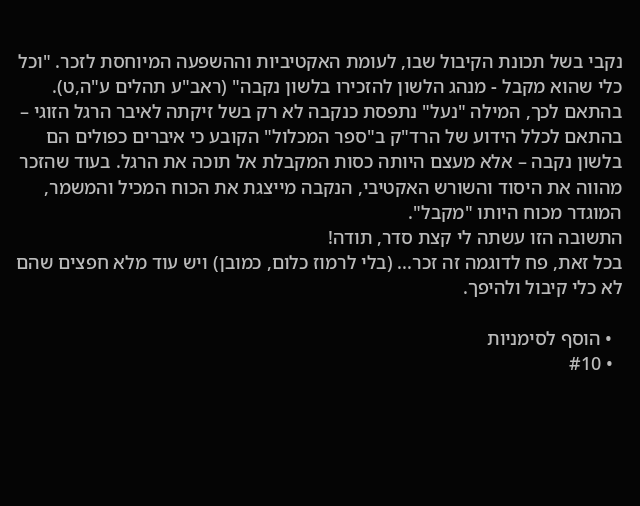נקבי בשל תכונת הקיבול שבו, לעומת האקטיביות וההשפעה המיוחסת לזכר. "וכל כלי שהוא מקבל - מנהג הלשון להזכירו בלשון נקבה" (ראב"ע תהלים ע"ה,ט). בהתאם לכך, המילה "נעל" נתפסת כנקבה לא רק בשל זיקתה לאיבר הרגל הזוגי – בהתאם לכלל הידוע של הרד"ק ב"ספר המכלול" הקובע כי איברים כפולים הם בלשון נקבה – אלא מעצם היותה כסות המקבלת אל תוכה את הרגל. בעוד שהזכר מהווה את היסוד והשורש האקטיבי, הנקבה מייצגת את הכוח המכיל והמשמר, המוגדר מכוח היותו "מקבל".
התשובה הזו עשתה לי קצת סדר, תודה!
בכל זאת, פח לדוגמה זה זכר... (בלי לרמוז כלום, כמובן) ויש עוד מלא חפצים שהם לא כלי קיבול ולהיפך.

  • הוסף לסימניות
  • #10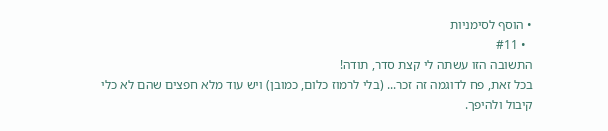• הוסף לסימניות
  • #11
התשובה הזו עשתה לי קצת סדר, תודה!
בכל זאת, פח לדוגמה זה זכר... (בלי לרמוז כלום, כמובן) ויש עוד מלא חפצים שהם לא כלי קיבול ולהיפך.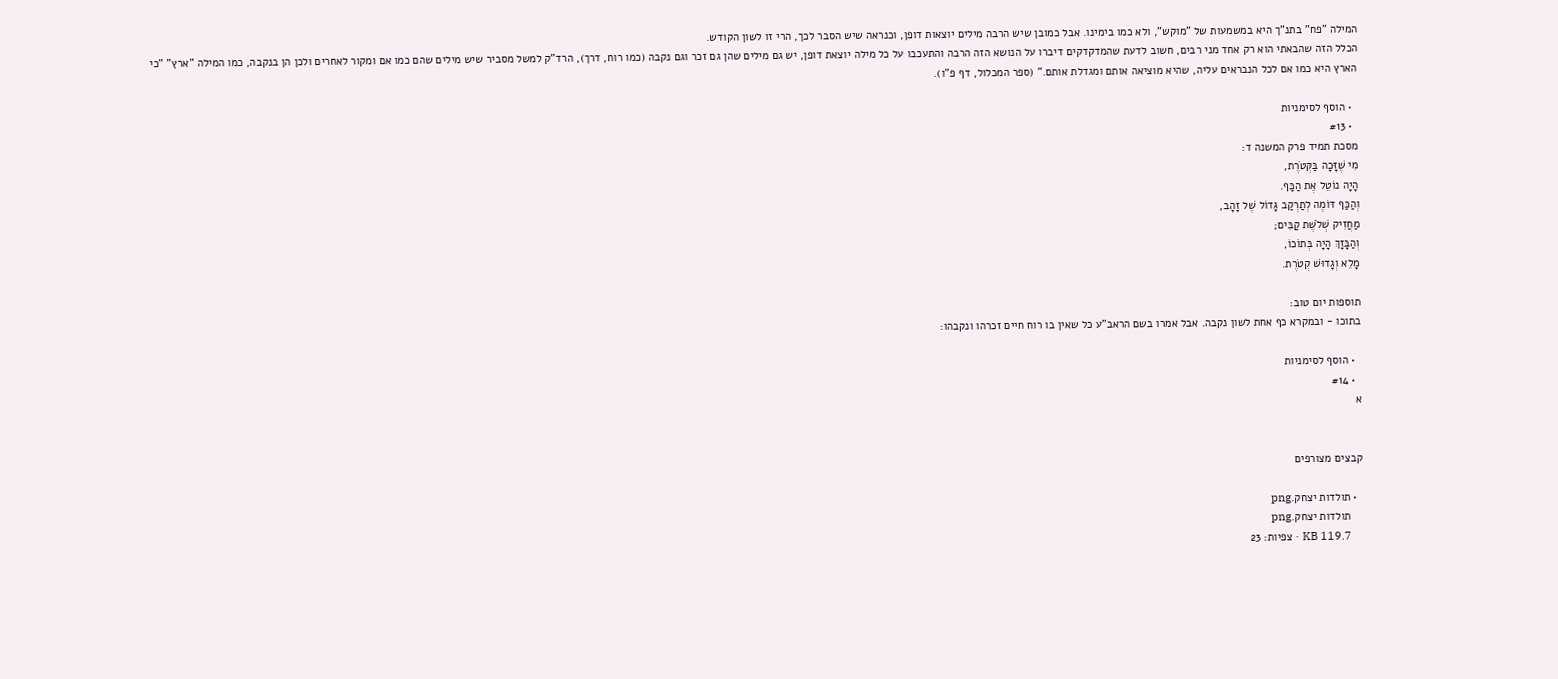המילה "פח" בתנ"ך היא במשמעות של "מוקש", ולא כמו בימינו. אבל כמובן שיש הרבה מילים יוצאות דופן, וכנראה שיש הסבר לכך, הרי זו לשון הקודש.
הכלל הזה שהבאתי הוא רק אחד מני רבים, חשוב לדעת שהמדקדקים דיברו על הנושא הזה הרבה והתעכבו על כל מילה יוצאת דופן, יש גם מילים שהן גם זכר וגם נקבה (כמו רוח, דרך), הרד"ק למשל מסביר שיש מילים שהם כמו אם ומקור לאחרים ולכן הן בנקבה, כמו המילה "ארץ" "כי הארץ היא כמו אם לכל הנבראים עליה, שהיא מוציאה אותם ומגדלת אותם." (ספר המכלול, דף פ"ו).

  • הוסף לסימניות
  • #13
מסכת תמיד פרק המשנה ד:
מִי שֶׁזָּכָה בַּקְּטֹרֶת,
הָיָה נוֹטֵל אֶת הַכַּף.
וְהַכַּף דּוֹמֶה לְתַרְקַב גָּדוֹל שֶׁל זָהָב,
מַחֲזִיק שְׁלֹשֶׁת קַבִּים;
וְהַבָּזָךְ הָיָה בְּתוֹכוֹ,
מָלֵא וְגָדוּשׁ קְטֹרֶת.

תוספות יום טוב:
בתוכו - ובמקרא כף אחת לשון נקבה. אבל אמרו בשם הראב"ע כל שאין בו רוח חיים זכרהו ונקבהו:

  • הוסף לסימניות
  • #14
א


קבצים מצורפים

  • תולדות יצחק.png
    תולדות יצחק.png
    KB 119.7 · צפיות: 23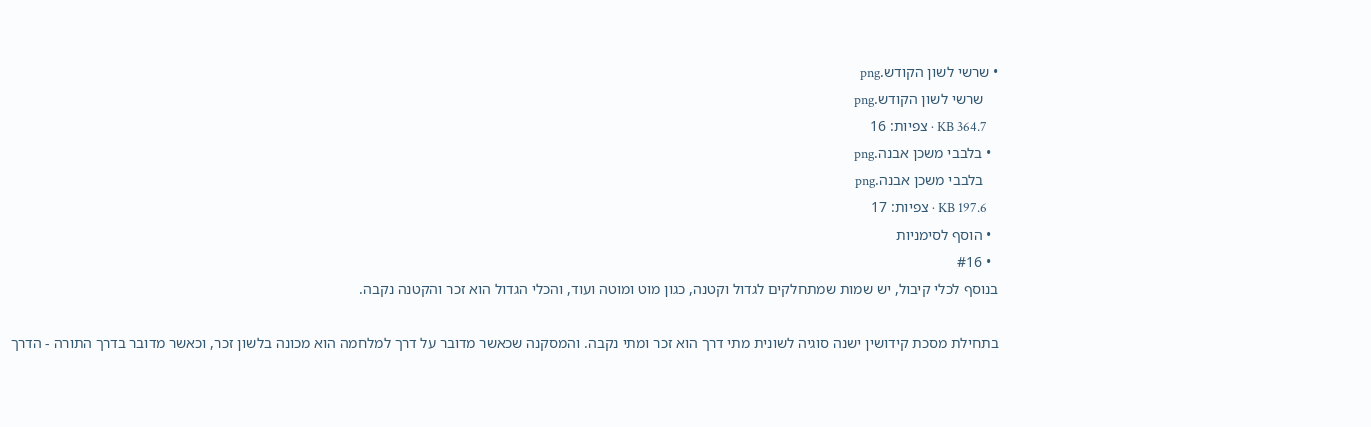• שרשי לשון הקודש.png
    שרשי לשון הקודש.png
    KB 364.7 · צפיות: 16
  • בלבבי משכן אבנה.png
    בלבבי משכן אבנה.png
    KB 197.6 · צפיות: 17
  • הוסף לסימניות
  • #16
בנוסף לכלי קיבול, יש שמות שמתחלקים לגדול וקטנה, כגון מוט ומוטה ועוד, והכלי הגדול הוא זכר והקטנה נקבה.

בתחילת מסכת קידושין ישנה סוגיה לשונית מתי דרך הוא זכר ומתי נקבה. והמסקנה שכאשר מדובר על דרך למלחמה הוא מכונה בלשון זכר, וכאשר מדובר בדרך התורה - הדרך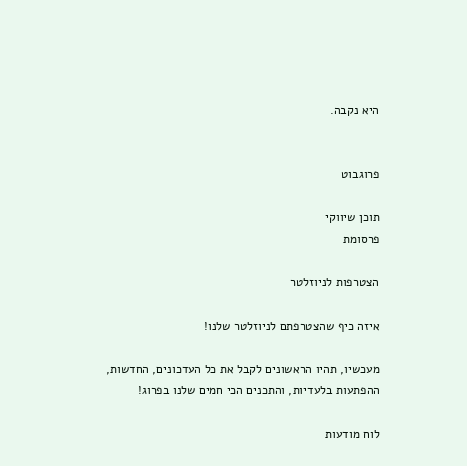היא נקבה.


פרוגבוט

תוכן שיווקי
פרסומת

הצטרפות לניוזלטר

איזה כיף שהצטרפתם לניוזלטר שלנו!

מעכשיו, תהיו הראשונים לקבל את כל העדכונים, החדשות, ההפתעות בלעדיות, והתכנים הכי חמים שלנו בפרוג!

לוח מודעות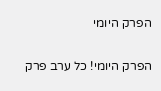הפרק היומי

הפרק היומי! כל ערב פרק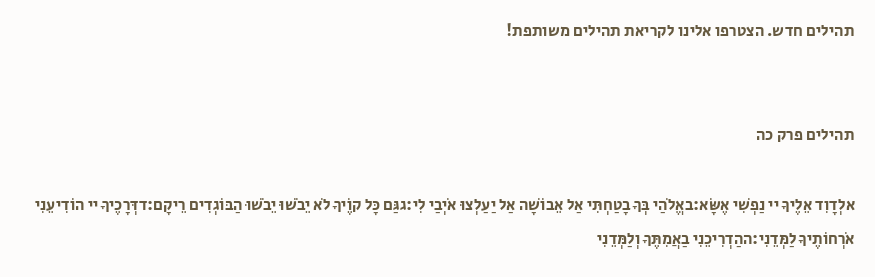תהילים חדש. הצטרפו אלינו לקריאת תהילים משותפת!


תהילים פרק כה

אלְדָוִד אֵלֶיךָ יי נַפְשִׁי אֶשָּׂא:באֱלֹהַי בְּךָ בָטַחְתִּי אַל אֵבוֹשָׁה אַל יַעַלְצוּ אֹיְבַי לִי:גגַּם כָּל קוֶֹיךָ לֹא יֵבֹשׁוּ יֵבֹשׁוּ הַבּוֹגְדִים רֵיקָם:דדְּרָכֶיךָ יי הוֹדִיעֵנִי אֹרְחוֹתֶיךָ לַמְּדֵנִי:ההַדְרִיכֵנִי בַאֲמִתֶּךָ וְלַמְּדֵנִי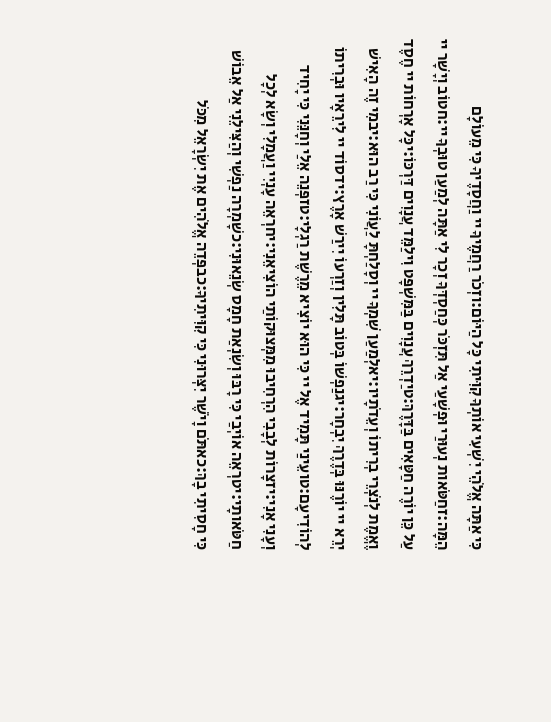כִּי אַתָּה אֱלֹהֵי יִשְׁעִי אוֹתְךָ קִוִּיתִי כָּל הַיּוֹם:וזְכֹר רַחֲמֶיךָ יי וַחֲסָדֶיךָ כִּי מֵעוֹלָם הֵמָּה:זחַטֹּאות נְעוּרַי וּפְשָׁעַי אַל תִּזְכֹּר כְּחַסְדְּךָ זְכָר לִי אַתָּה לְמַעַן טוּבְךָ יי:חטוֹב וְיָשָׁר יי עַל כֵּן יוֹרֶה חַטָּאִים בַּדָּרֶךְ:טיַדְרֵךְ עֲנָוִים בַּמִּשְׁפָּט וִילַמֵּד עֲנָוִים דַּרְכּוֹ:יכָּל אָרְחוֹת יי חֶסֶד וֶאֱמֶת לְנֹצְרֵי בְרִיתוֹ וְעֵדֹתָיו:יאלְמַעַן שִׁמְךָ יי וְסָלַחְתָּ לַעֲוֹנִי כִּי רַב הוּא:יבמִי זֶה הָאִישׁ יְרֵא יי יוֹרֶנּוּ בְּדֶרֶךְ יִבְחָר:יגנַפְשׁוֹ בְּטוֹב תָּלִין וְזַרְעוֹ יִירַשׁ אָרֶץ:ידסוֹד יי לִירֵאָיו וּבְרִיתוֹ לְהוֹדִיעָם:טועֵינַי תָּמִיד אֶל יי כִּי הוּא יוֹצִיא מֵרֶשֶׁת רַגְלָי:טזפְּנֵה אֵלַי וְחָנֵּנִי כִּי יָחִיד וְעָנִי אָנִי:יזצָרוֹת לְבָבִי הִרְחִיבוּ מִמְּצוּקוֹתַי הוֹצִיאֵנִי:יחרְאֵה עָנְיִי וַעֲמָלִי וְשָׂא לְכָל חַטֹּאותָי:יטרְאֵה אוֹיְבַי כִּי רָבּוּ וְשִׂנְאַת חָמָס שְׂנֵאוּנִי:כשָׁמְרָה נַפְשִׁי וְהַצִּילֵנִי אַל אֵבוֹשׁ כִּי חָסִיתִי בָךְ:כאתֹּם וָיֹשֶׁר יִצְּרוּנִי כִּי קִוִּיתִיךָ:כבפְּדֵה אֱלֹהִים אֶת יִשְׂרָאֵל מִכֹּל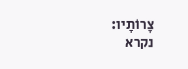צָרוֹתָיו:
נקרא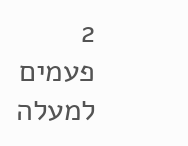2  פעמים
למעלה